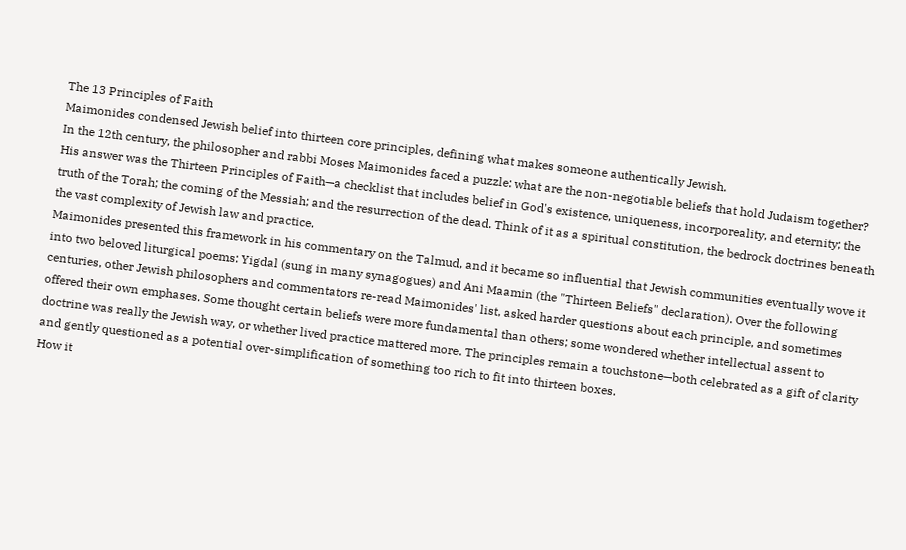The 13 Principles of Faith
Maimonides condensed Jewish belief into thirteen core principles, defining what makes someone authentically Jewish.
In the 12th century, the philosopher and rabbi Moses Maimonides faced a puzzle: what are the non-negotiable beliefs that hold Judaism together? His answer was the Thirteen Principles of Faith—a checklist that includes belief in God's existence, uniqueness, incorporeality, and eternity; the truth of the Torah; the coming of the Messiah; and the resurrection of the dead. Think of it as a spiritual constitution, the bedrock doctrines beneath the vast complexity of Jewish law and practice.
Maimonides presented this framework in his commentary on the Talmud, and it became so influential that Jewish communities eventually wove it into two beloved liturgical poems: Yigdal (sung in many synagogues) and Ani Maamin (the "Thirteen Beliefs" declaration). Over the following centuries, other Jewish philosophers and commentators re-read Maimonides' list, asked harder questions about each principle, and sometimes offered their own emphases. Some thought certain beliefs were more fundamental than others; some wondered whether intellectual assent to doctrine was really the Jewish way, or whether lived practice mattered more. The principles remain a touchstone—both celebrated as a gift of clarity and gently questioned as a potential over-simplification of something too rich to fit into thirteen boxes.
How it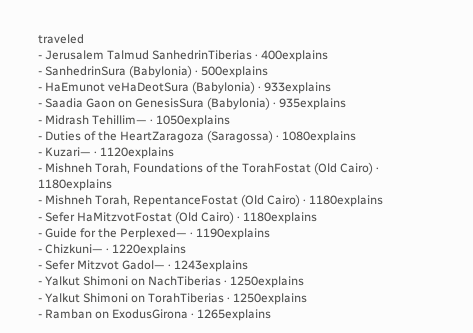traveled
- Jerusalem Talmud SanhedrinTiberias · 400explains
- SanhedrinSura (Babylonia) · 500explains
- HaEmunot veHaDeotSura (Babylonia) · 933explains
- Saadia Gaon on GenesisSura (Babylonia) · 935explains
- Midrash Tehillim— · 1050explains
- Duties of the HeartZaragoza (Saragossa) · 1080explains
- Kuzari— · 1120explains
- Mishneh Torah, Foundations of the TorahFostat (Old Cairo) · 1180explains
- Mishneh Torah, RepentanceFostat (Old Cairo) · 1180explains
- Sefer HaMitzvotFostat (Old Cairo) · 1180explains
- Guide for the Perplexed— · 1190explains
- Chizkuni— · 1220explains
- Sefer Mitzvot Gadol— · 1243explains
- Yalkut Shimoni on NachTiberias · 1250explains
- Yalkut Shimoni on TorahTiberias · 1250explains
- Ramban on ExodusGirona · 1265explains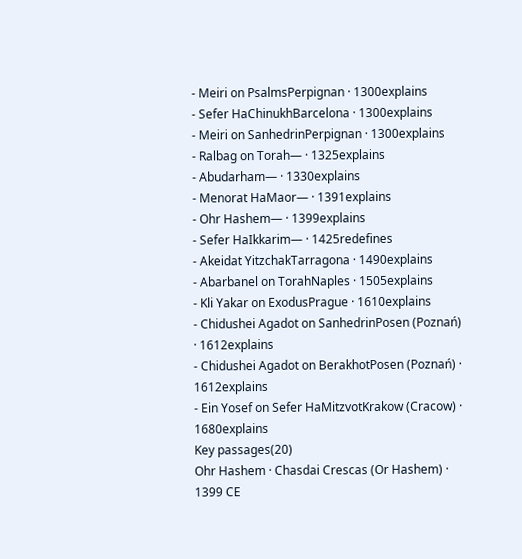- Meiri on PsalmsPerpignan · 1300explains
- Sefer HaChinukhBarcelona · 1300explains
- Meiri on SanhedrinPerpignan · 1300explains
- Ralbag on Torah— · 1325explains
- Abudarham— · 1330explains
- Menorat HaMaor— · 1391explains
- Ohr Hashem— · 1399explains
- Sefer HaIkkarim— · 1425redefines
- Akeidat YitzchakTarragona · 1490explains
- Abarbanel on TorahNaples · 1505explains
- Kli Yakar on ExodusPrague · 1610explains
- Chidushei Agadot on SanhedrinPosen (Poznań) · 1612explains
- Chidushei Agadot on BerakhotPosen (Poznań) · 1612explains
- Ein Yosef on Sefer HaMitzvotKrakow (Cracow) · 1680explains
Key passages(20)
Ohr Hashem · Chasdai Crescas (Or Hashem) · 1399 CE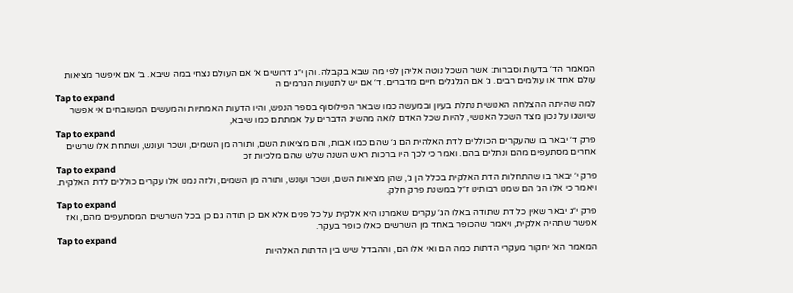המאמר הד׳ בדעות וסברות: אשר השכל נוטה אליהן לפי מה שבא בקבלה. והן י״ג דרושים א׳ אם העולם נצחי במה שיבא. ב׳ אם איפשר מציאות עולם אחד או עולמים רבים. ג׳ אם הגלגלים חיים מדברים. ד׳ אם יש לתנועות הגרמים ה
Tap to expand
למה שהיתה ההצלחה האנושית נתלת בעיון ובמעשה כמו שבאר הפילוסוף בספר הנפש, והיו הדעות האמתיות והמעשים המשובחים אי אפשר שיושגו על נכון מצד השכל האנושי, להיות שכל האדם לואה מהשיג הדברים על אמתתם כמו שיבא,
Tap to expand
פרק ד׳ יבאר בו שהעקרים הכוללים לדת האלהית הם ג׳ שהם כמו אבות, והם מציאות השם, ותורה מן השמים, ושכר ועונש, ושתחת אלו שרשים אחרים מסתעפים מהם ונתלים בהם. ואמר כי לכך היו ברכות ראש השנה שלש שהם מלכיות זכ
Tap to expand
פרק י׳ יבאר בו שהתחלות הדת האלקית בכלל הן ג׳, שהן מציאות השם, ושכר ועונש, ותורה מן השמים, ולזה נמנו אלו עקרים כוללים לדת האלקית. ויאמר כי אלו הג׳ הם שמנו רבותינו ז״ל במשנת פרק חלק.
Tap to expand
פרק י״ג יבאר שאין כל דת שתודה באלו הג׳ עקרים שאמרנו היא אלקית על כל פנים אלא אם כן תודה גם כן בכל השרשים המסתעפים מהם, ואז אפשר שתהיה אלקית, ויאמר שהכופר באחד מן השרשים כאלו כופר בעקר.
Tap to expand
המאמר הא׳ יחקור מעקרי הדתות כמה הם ואי אלו הם, וההבדל שיש בין הדתות האלהיות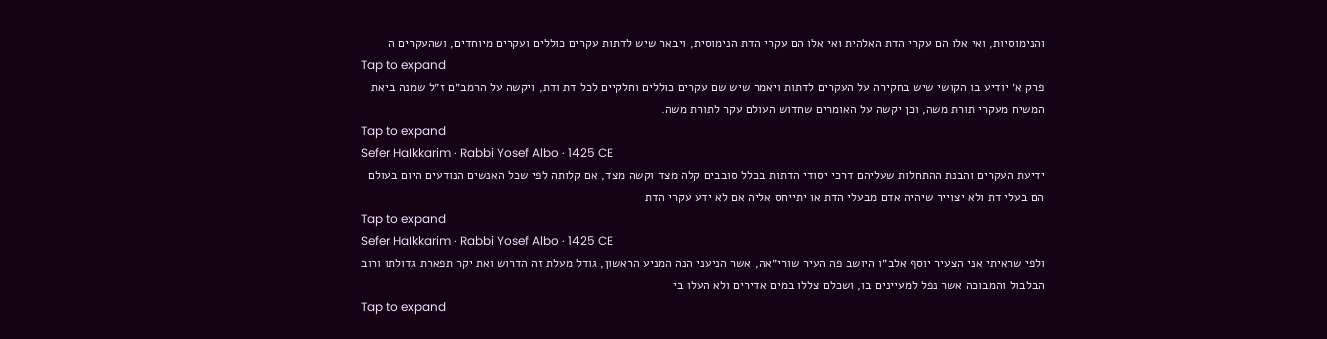והנימוסיות, ואי אלו הם עקרי הדת האלהית ואי אלו הם עקרי הדת הנימוסית, ויבאר שיש לדתות עקרים כוללים ועקרים מיוחדים, ושהעקרים ה
Tap to expand
פרק א׳ יודיע בו הקושי שיש בחקירה על העקרים לדתות ויאמר שיש שם עקרים כוללים וחלקיים לכל דת ודת, ויקשה על הרמב״ם ז״ל שמנה ביאת המשיח מעקרי תורת משה, וכן יקשה על האומרים שחדוש העולם עקר לתורת משה.
Tap to expand
Sefer HaIkkarim · Rabbi Yosef Albo · 1425 CE
ידיעת העקרים והבנת ההתחלות שעליהם דרכי יסודי הדתות בכלל סובבים קלה מצד וקשה מצד, אם קלותה לפי שכל האנשים הנודעים היום בעולם הם בעלי דת ולא יצוייר שיהיה אדם מבעלי הדת או יתייחס אליה אם לא ידע עקרי הדת
Tap to expand
Sefer HaIkkarim · Rabbi Yosef Albo · 1425 CE
ולפי שראיתי אני הצעיר יוסף אלב״ו היושב פה העיר שורי״אה, אשר הניעני הנה המניע הראשון, גודל מעלת זה הדרוש ואת יקר תפארת גדולתו ורוב הבלבול והמבוכה אשר נפל למעיינים בו, ושכלם צללו במים אדירים ולא העלו בי
Tap to expand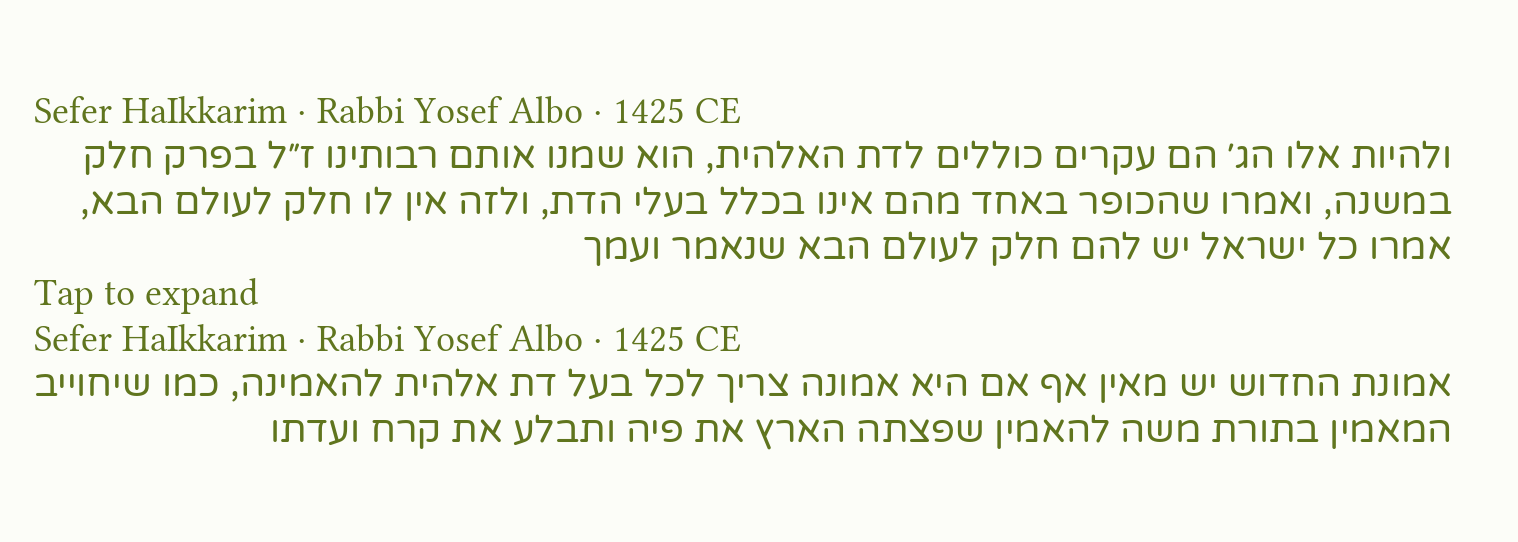Sefer HaIkkarim · Rabbi Yosef Albo · 1425 CE
ולהיות אלו הג׳ הם עקרים כוללים לדת האלהית, הוא שמנו אותם רבותינו ז״ל בפרק חלק במשנה, ואמרו שהכופר באחד מהם אינו בכלל בעלי הדת, ולזה אין לו חלק לעולם הבא, אמרו כל ישראל יש להם חלק לעולם הבא שנאמר ועמך
Tap to expand
Sefer HaIkkarim · Rabbi Yosef Albo · 1425 CE
אמונת החדוש יש מאין אף אם היא אמונה צריך לכל בעל דת אלהית להאמינה, כמו שיחוייב המאמין בתורת משה להאמין שפצתה הארץ את פיה ותבלע את קרח ועדתו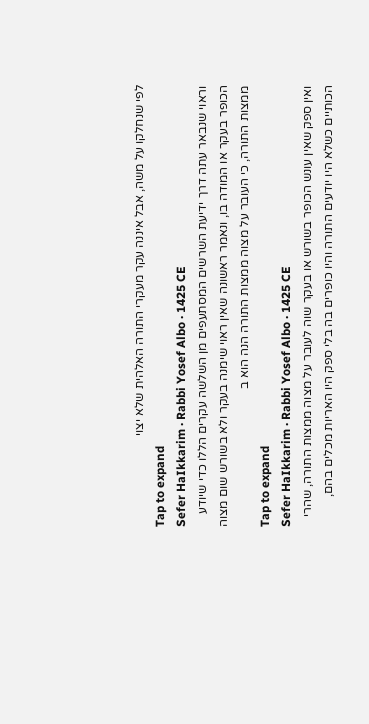לפי שנחלקו על משה, אבל איננה עקר מעקרי התורה האלהית שלא יצוי
Tap to expand
Sefer HaIkkarim · Rabbi Yosef Albo · 1425 CE
וראוי שנבאר עתה דרך ידיעת השרשים המסתעפים מן השלשה עקרים הללו כדי שיודע הכופר בעקר או המודה בו, ונאמר ראשונה שאין ראוי שימנה בעקר ולא בשורש שום מצוה ממצות התורה, כי העובר על מצוה ממצות התורה הנה הוא ב
Tap to expand
Sefer HaIkkarim · Rabbi Yosef Albo · 1425 CE
ואין ספק שאין עונש הכופר בשורש או בעקר שוה לעובר על מצוה ממצות התורה, שהרי הכותיים כשלא היו יודעים התורה והיו כופרים בה בלי ספק היו האריות מכלים בהם,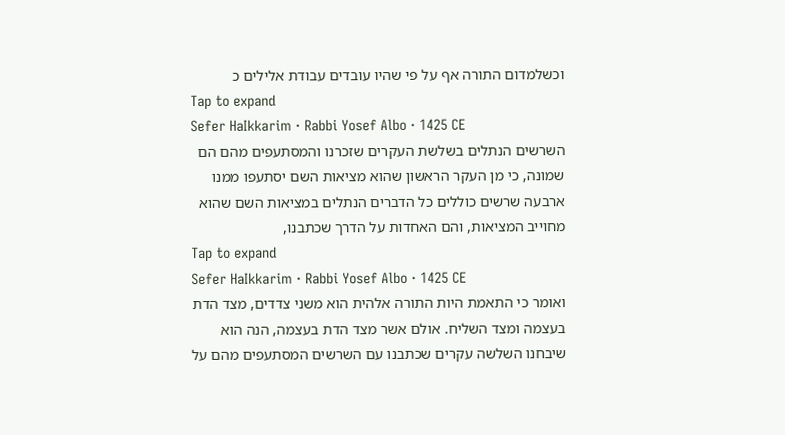וכשלמדום התורה אף על פי שהיו עובדים עבודת אלילים כ
Tap to expand
Sefer HaIkkarim · Rabbi Yosef Albo · 1425 CE
השרשים הנתלים בשלשת העקרים שזכרנו והמסתעפים מהם הם שמונה, כי מן העקר הראשון שהוא מציאות השם יסתעפו ממנו ארבעה שרשים כוללים כל הדברים הנתלים במציאות השם שהוא מחוייב המציאות, והם האחדות על הדרך שכתבנו,
Tap to expand
Sefer HaIkkarim · Rabbi Yosef Albo · 1425 CE
ואומר כי התאמת היות התורה אלהית הוא משני צדדים, מצד הדת בעצמה ומצד השליח. אולם אשר מצד הדת בעצמה, הנה הוא שיבחנו השלשה עקרים שכתבנו עם השרשים המסתעפים מהם על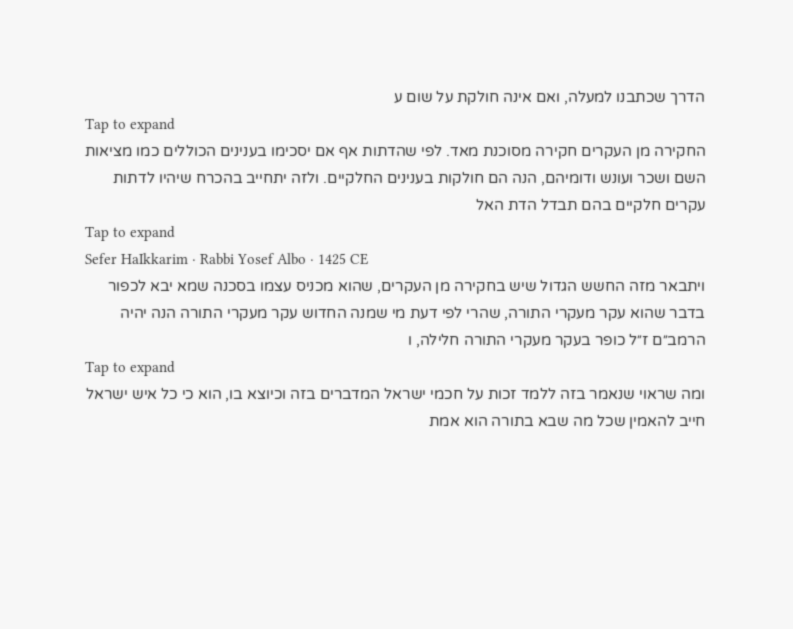הדרך שכתבנו למעלה, ואם אינה חולקת על שום ע
Tap to expand
החקירה מן העקרים חקירה מסוכנת מאד. לפי שהדתות אף אם יסכימו בענינים הכוללים כמו מציאות השם ושכר ועונש ודומיהם, הנה הם חולקות בענינים החלקיים. ולזה יתחייב בהכרח שיהיו לדתות עקרים חלקיים בהם תבדל הדת האל
Tap to expand
Sefer HaIkkarim · Rabbi Yosef Albo · 1425 CE
ויתבאר מזה החשש הגדול שיש בחקירה מן העקרים, שהוא מכניס עצמו בסכנה שמא יבא לכפור בדבר שהוא עקר מעקרי התורה, שהרי לפי דעת מי שמנה החדוש עקר מעקרי התורה הנה יהיה הרמב״ם ז״ל כופר בעקר מעקרי התורה חלילה, ו
Tap to expand
ומה שראוי שנאמר בזה ללמד זכות על חכמי ישראל המדברים בזה וכיוצא בו, הוא כי כל איש ישראל חייב להאמין שכל מה שבא בתורה הוא אמת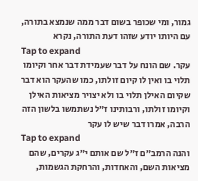גמור, ומי שכופר בשום דבר ממה שנמצא בתורה, עם היותו יודע שזהו דעת התורה, נקרא
Tap to expand
עקר. שם הונח על דבר שעמידת דבר אחר וקיומו תלוי בו ואין לו קיום זולתו, כמו שהעקר הוא דבר שקיום האילן תלוי בו ולא יצויר מציאות האילן וקיומו זולתו, ורבותינו ז״ל נשתמשו בלשון הזה הרבה, אמרו דבר שיש לו עקר
Tap to expand
והנה הרמב״ם ז״ל שם אותם י״ג עקרים, שהם מציאות השם, והאחדות, והרחקת הגשמות,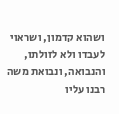ושהוא קדמון, ושראוי לעבדו ולא לזולתו, והנבואה, ונבואת משה רבנו עליו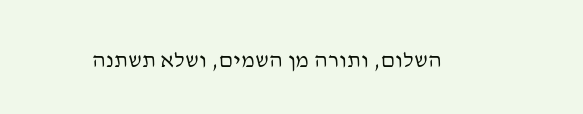השלום, ותורה מן השמים, ושלא תשתנה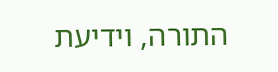התורה, וידיעת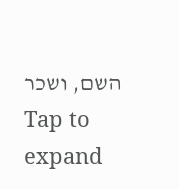השם, ושכר
Tap to expand